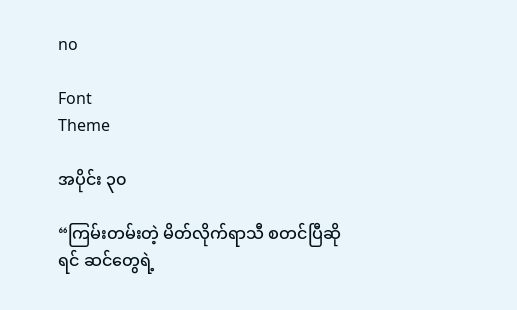no

Font
Theme

အပိုင်း ၃၀

“ကြမ်းတမ်းတဲ့ မိတ်လိုက်ရာသီ စတင်ပြီဆိုရင် ဆင်တွေရဲ့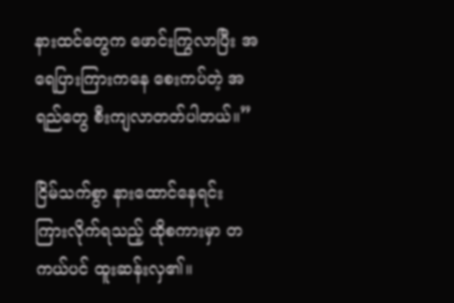နားထင်တွေက ဖောင်းကြွလာပြီး အရေပြားကြားကနေ စေးကပ်တဲ့ အရည်တွေ စီးကျလာတတ်ပါတယ်။”

ငြိမ်သက်စွာ နားထောင်နေရင်း ကြားလိုက်ရသည့် ထိုစကားမှာ တကယ်ပင် ထူးဆန်းလှ၏။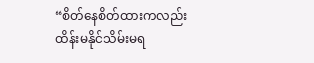“စိတ်နေစိတ်ထားကလည်း ထိန်းမနိုင်သိမ်းမရ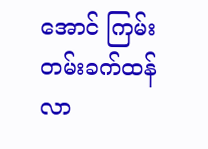အောင် ကြမ်းတမ်းခက်ထန်လာ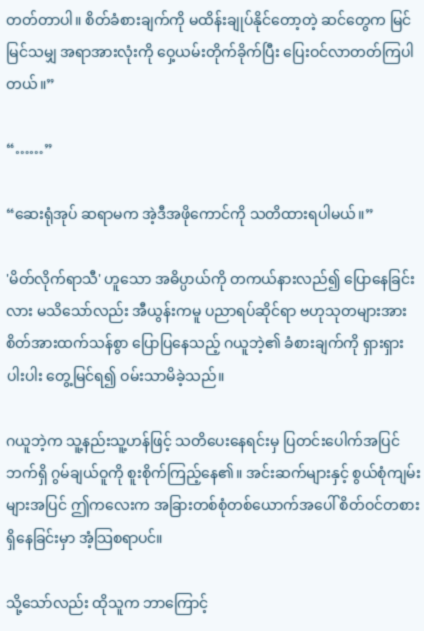တတ်တာပါ။ စိတ်ခံစားချက်ကို မထိန်းချုပ်နိုင်တော့တဲ့ ဆင်တွေက မြင်မြင်သမျှ အရာအားလုံးကို ဝှေ့ယမ်းတိုက်ခိုက်ပြီး ပြေးဝင်လာတတ်ကြပါတယ်။”

“……”

“ဆေးရုံအုပ် ဆရာမက အဲ့ဒီအဖိုကောင်ကို သတိထားရပါမယ်။”

'မိတ်လိုက်ရာသီ' ဟူသော အဓိပ္ပာယ်ကို တကယ်နားလည်၍ ပြောနေခြင်းလား မသိသော်လည်း အီယွန်းကမူ ပညာရပ်ဆိုင်ရာ ဗဟုသုတများအား စိတ်အားထက်သန်စွာ ပြောပြနေသည့် ဂယူဘဲ့၏ ခံစားချက်ကို ရှားရှားပါးပါး တွေ့မြင်ရ၍ ဝမ်းသာမိခဲ့သည်။

ဂယူဘဲ့က သူ့နည်းသူ့ဟန်ဖြင့် သတိပေးနေရင်းမှ ပြတင်းပေါက်အပြင်ဘက်ရှိ ဂွမ်ချယ်ဝူကို စူးစိုက်ကြည့်နေ၏။ အင်းဆက်များနှင့် စွယ်စုံကျမ်းများအပြင် ဤကလေးက အခြားတစ်စုံတစ်ယောက်အပေါ် စိတ်ဝင်တစားရှိနေခြင်းမှာ အံ့သြစရာပင်။

သို့သော်လည်း ထိုသူက ဘာကြောင့်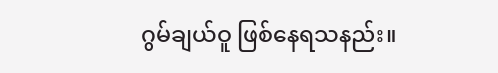ဂွမ်ချယ်ဝူ ဖြစ်နေရသနည်း။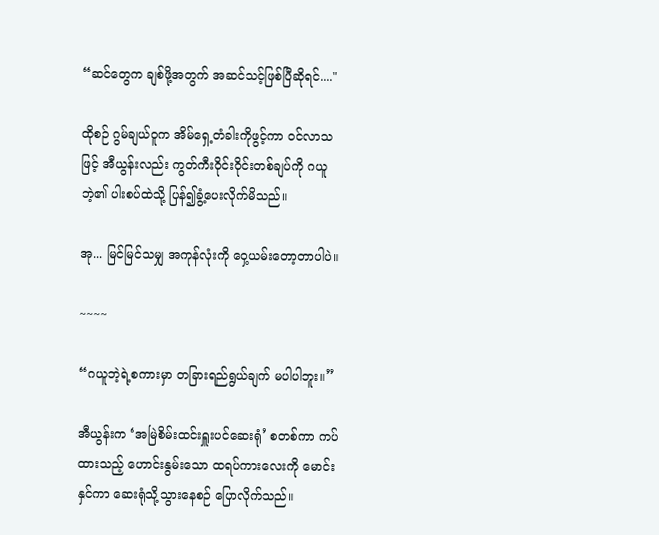“ဆင်တွေက ချစ်ဖို့အတွက် အဆင်သင့်ဖြစ်ပြီဆိုရင်...."

ထိုစဉ် ဂွမ်ချယ်ဝူက အိမ်ရှေ့တံခါးကိုဖွင့်ကာ ဝင်လာသဖြင့် အီယွန်းလည်း ကွတ်ကီးဝိုင်းဝိုင်းတစ်ချပ်ကို ဂယူဘဲ့၏ ပါးစပ်ထဲသို့ ပြန်၍ခွံ့ပေးလိုက်မိသည်။

အု... မြင်မြင်သမျှ အကုန်လုံးကို ဝှေ့ယမ်းတော့တာပါပဲ။

~~~~

“ဂယူဘဲ့ရဲ့စကားမှာ တခြားရည်ရွယ်ချက် မပါပါဘူး။”

အီယွန်းက ‘အမြဲစိမ်းထင်းရှူးပင်ဆေးရုံ’ စတစ်ကာ ကပ်ထားသည့် ဟောင်းနွမ်းသော ထရပ်ကားလေးကို မောင်းနှင်ကာ ဆေးရုံသို့သွားနေစဉ် ပြောလိုက်သည်။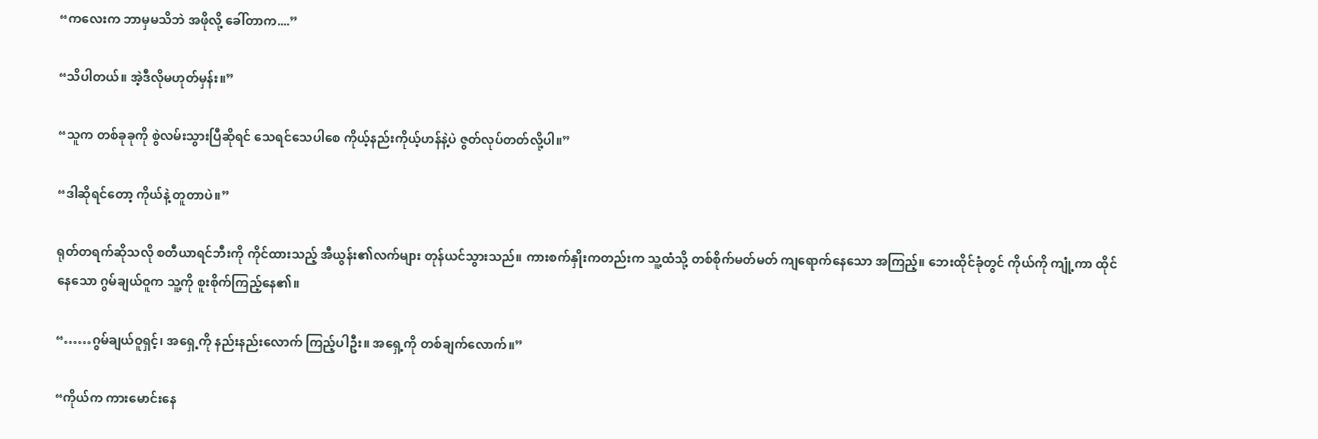“ကလေးက ဘာမှမသိဘဲ အဖိုလို့ ခေါ်တာက....”

“သိပါတယ်။ အဲ့ဒီလိုမဟုတ်မှန်း။”

“သူက တစ်ခုခုကို စွဲလမ်းသွားပြီဆိုရင် သေရင်သေပါစေ ကိုယ့်နည်းကိုယ့်ဟန်နဲ့ပဲ ဇွတ်လုပ်တတ်လို့ပါ။”

“ဒါဆိုရင်တော့ ကိုယ်နဲ့ တူတာပဲ။”

ရုတ်တရက်ဆိုသလို စတီယာရင်ဘီးကို ကိုင်ထားသည့် အီယွန်း၏လက်များ တုန်ယင်သွားသည်။ ကားစက်နှိုးကတည်းက သူ့ထံသို့ တစ်စိုက်မတ်မတ် ကျရောက်နေသော အကြည့်။ ဘေးထိုင်ခုံတွင် ကိုယ်ကို ကျုံ့ကာ ထိုင်နေသော ဂွမ်ချယ်ဝူက သူ့ကို စူးစိုက်ကြည့်နေ၏။

“……ဂွမ်ချယ်ဝူရှင့်၊ အရှေ့ကို နည်းနည်းလောက် ကြည့်ပါဦး။ အရှေ့ကို တစ်ချက်လောက်။”

“ကိုယ်က ကားမောင်းနေ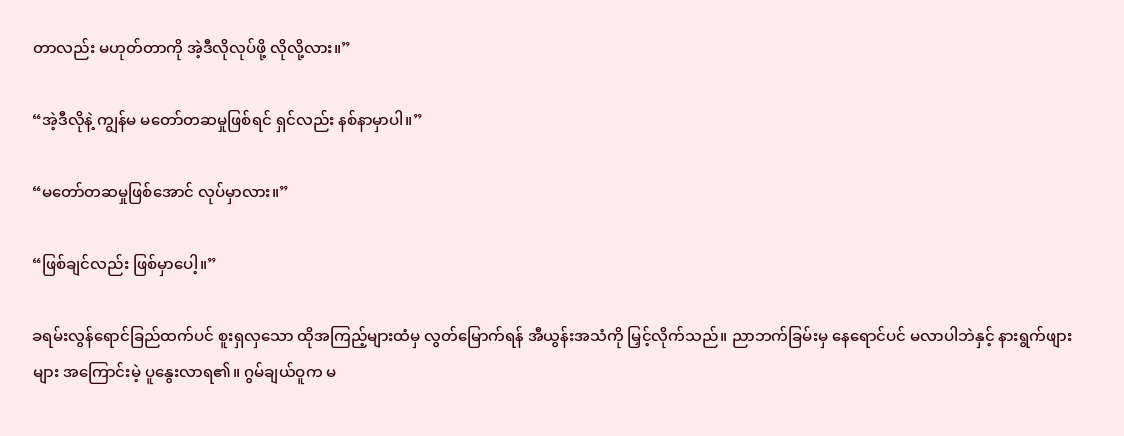တာလည်း မဟုတ်တာကို အဲ့ဒီလိုလုပ်ဖို့ လိုလို့လား။”

“အဲ့ဒီလိုနဲ့ ကျွန်မ မတော်တဆမှုဖြစ်ရင် ရှင်လည်း နစ်နာမှာပါ။”

“မတော်တဆမှုဖြစ်အောင် လုပ်မှာလား။”

“ဖြစ်ချင်လည်း ဖြစ်မှာပေါ့။”

ခရမ်းလွန်ရောင်ခြည်ထက်ပင် စူးရှလှသော ထိုအကြည့်များထံမှ လွတ်မြောက်ရန် အီယွန်းအသံကို မြှင့်လိုက်သည်။ ညာဘက်ခြမ်းမှ နေရောင်ပင် မလာပါဘဲနှင့် နားရွက်ဖျားများ အကြောင်းမဲ့ ပူနွေးလာရ၏။ ဂွမ်ချယ်ဝူက မ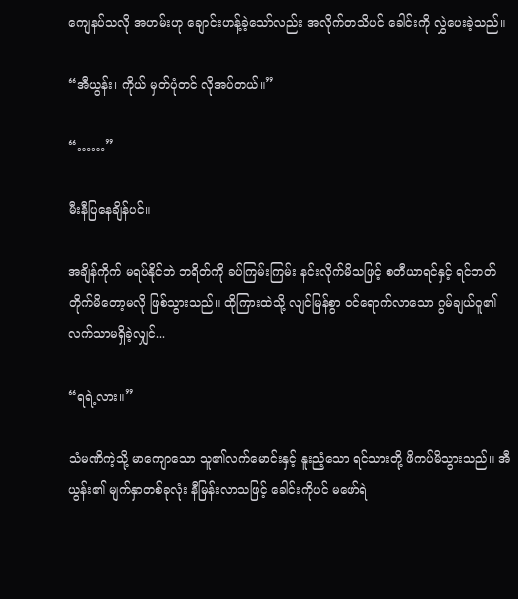ကျေနပ်သလို အဟမ်းဟု ချောင်းဟန့်ခဲ့သော်လည်း အလိုက်တသိပင် ခေါင်းကို လွှဲပေးခဲ့သည်။

“အီယွန်း၊ ကိုယ် မှတ်ပုံတင် လိုအပ်တယ်။”

“……”

မီးနီပြနေချိန်ပင်။

အချိန်ကိုက် မရပ်နိုင်ဘဲ ဘရိတ်ကို ခပ်ကြမ်းကြမ်း နင်းလိုက်မိသဖြင့် စတီယာရင်နှင့် ရင်ဘတ် တိုက်မိတော့မလို ဖြစ်သွားသည်။ ထိုကြားထဲသို့ လျင်မြန်စွာ ဝင်ရောက်လာသော ဂွမ်ချယ်ဝူ၏ လက်သာမရှိခဲ့လျှင်...

“ရရဲ့လား။”

သံမဏိကဲ့သို့ မာကျောသော သူ၏လက်မောင်းနှင့် နူးညံ့သော ရင်သားတို့ ဖိကပ်မိသွားသည်။ အီယွန်း၏ မျက်နှာတစ်ခုလုံး နီမြန်းလာသဖြင့် ခေါင်းကိုပင် မဖော်ရဲ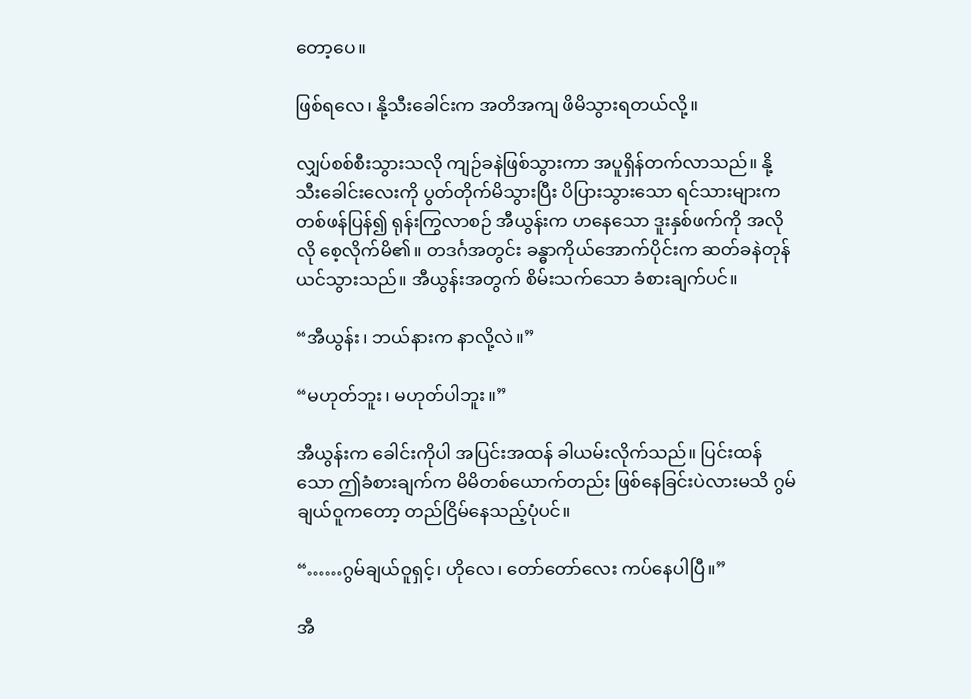တော့ပေ။

ဖြစ်ရလေ၊ နို့သီးခေါင်းက အတိအကျ ဖိမိသွားရတယ်လို့။

လျှပ်စစ်စီးသွားသလို ကျဉ်ခနဲဖြစ်သွားကာ အပူရှိန်တက်လာသည်။ နို့သီးခေါင်းလေးကို ပွတ်တိုက်မိသွားပြီး ပိပြားသွားသော ရင်သားများက တစ်ဖန်ပြန်၍ ရုန်းကြွလာစဉ် အီယွန်းက ဟနေသော ဒူးနှစ်ဖက်ကို အလိုလို စေ့လိုက်မိ၏။ တဒင်္ဂအတွင်း ခန္ဓာကိုယ်အောက်ပိုင်းက ဆတ်ခနဲတုန်ယင်သွားသည်။ အီယွန်းအတွက် စိမ်းသက်သော ခံစားချက်ပင်။

“အီယွန်း၊ ဘယ်နားက နာလို့လဲ။”

“မဟုတ်ဘူး၊ မဟုတ်ပါဘူး။”

အီယွန်းက ခေါင်းကိုပါ အပြင်းအထန် ခါယမ်းလိုက်သည်။ ပြင်းထန်သော ဤခံစားချက်က မိမိတစ်ယောက်တည်း ဖြစ်နေခြင်းပဲလားမသိ ဂွမ်ချယ်ဝူကတော့ တည်ငြိမ်နေသည့်ပုံပင်။

“……ဂွမ်ချယ်ဝူရှင့်၊ ဟိုလေ၊ တော်တော်လေး ကပ်နေပါပြီ။”

အီ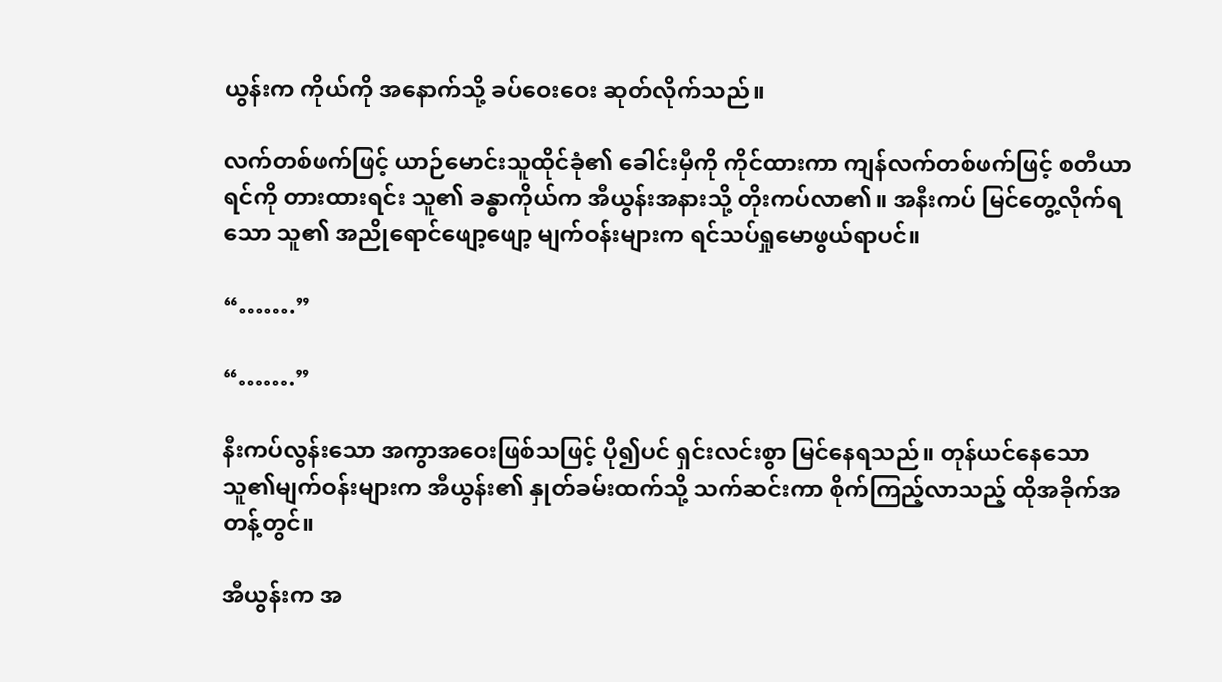ယွန်းက ကိုယ်ကို အနောက်သို့ ခပ်ဝေးဝေး ဆုတ်လိုက်သည်။

လက်တစ်ဖက်ဖြင့် ယာဉ်မောင်းသူထိုင်ခုံ၏ ခေါင်းမှီကို ကိုင်ထားကာ ကျန်လက်တစ်ဖက်ဖြင့် စတီယာရင်ကို တားထားရင်း သူ၏ ခန္ဓာကိုယ်က အီယွန်းအနားသို့ တိုးကပ်လာ၏။ အနီးကပ် မြင်တွေ့လိုက်ရသော သူ၏ အညိုရောင်ဖျော့ဖျော့ မျက်ဝန်းများက ရင်သပ်ရှုမောဖွယ်ရာပင်။

“…….”

“…….”

နီးကပ်လွန်းသော အကွာအဝေးဖြစ်သဖြင့် ပို၍ပင် ရှင်းလင်းစွာ မြင်နေရသည်။ တုန်ယင်နေသော သူ၏မျက်ဝန်းများက အီယွန်း၏ နှုတ်ခမ်းထက်သို့ သက်ဆင်းကာ စိုက်ကြည့်လာသည့် ထိုအခိုက်အတန့်တွင်။

အီယွန်းက အ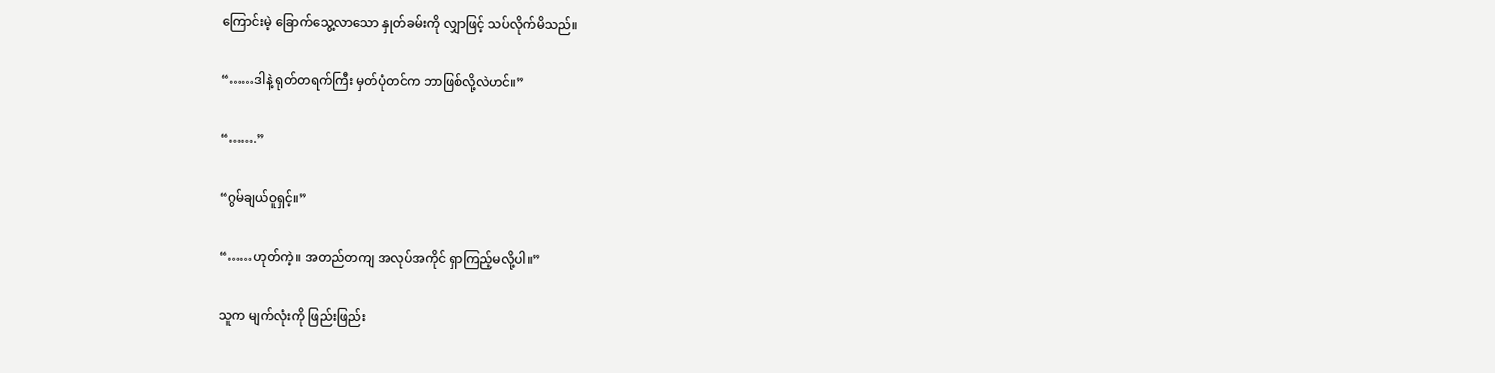ကြောင်းမဲ့ ခြောက်သွေ့လာသော နှုတ်ခမ်းကို လျှာဖြင့် သပ်လိုက်မိသည်။

“……ဒါနဲ့ ရုတ်တရက်ကြီး မှတ်ပုံတင်က ဘာဖြစ်လို့လဲဟင်။”

“…….”

“ဂွမ်ချယ်ဝူရှင့်။”

“……ဟုတ်ကဲ့။ အတည်တကျ အလုပ်အကိုင် ရှာကြည့်မလို့ပါ။”

သူက မျက်လုံးကို ဖြည်းဖြည်း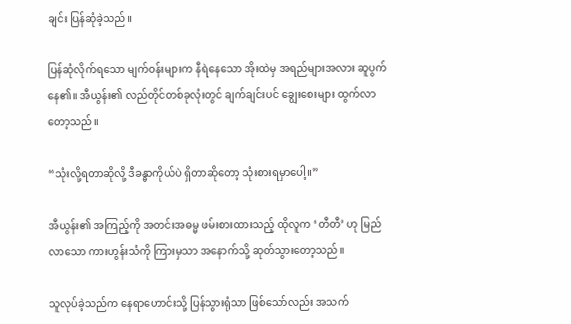ချင်း ပြန်ဆုံခဲ့သည်။

ပြန်ဆုံလိုက်ရသော မျက်ဝန်းများက နီရဲနေသော အိုးထဲမှ အရည်များအလား ဆူပွက်နေ၏။ အီယွန်း၏ လည်တိုင်တစ်ခုလုံးတွင် ချက်ချင်းပင် ချွေးစေးများ ထွက်လာတော့သည်။

“သုံးလို့ရတာဆိုလို့ ဒီခန္ဓာကိုယ်ပဲ ရှိတာဆိုတော့ သုံးစားရမှာပေါ့။”

အီယွန်း၏ အကြည့်ကို အတင်းအဓမ္မ ဖမ်းစားထားသည့် ထိုလူက ‘တီတီ’ ဟု မြည်လာသော ကားဟွန်းသံကို ကြားမှသာ အနောက်သို့ ဆုတ်သွားတော့သည်။

သူလုပ်ခဲ့သည်က နေရာဟောင်းသို့ ပြန်သွားရုံသာ ဖြစ်သော်လည်း အသက်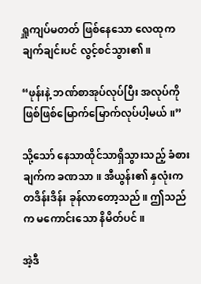ရှူကျပ်မတတ် ဖြစ်နေသော လေထုက ချက်ချင်းပင် လွင့်စင်သွား၏။

“ဖုန်းနဲ့ ဘဏ်စာအုပ်လုပ်ပြီး အလုပ်ကို ဖြစ်ဖြစ်မြောက်မြောက်လုပ်ပါ့မယ်။”

သို့သော် နေသာထိုင်သာရှိသွားသည့် ခံစားချက်က ခဏသာ။ အီယွန်း၏ နှလုံးက တဒိန်းဒိန်း ခုန်လာတော့သည်။ ဤသည်က မကောင်းသော နိမိတ်ပင်။

အဲ့ဒီ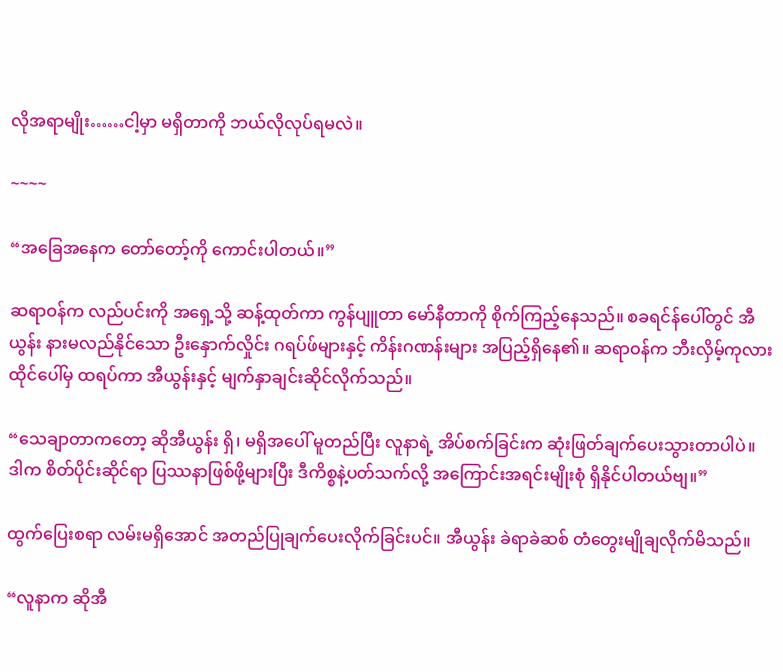လိုအရာမျိုး……ငါ့မှာ မရှိတာကို ဘယ်လိုလုပ်ရမလဲ။

~~~~

“အခြေအနေက တော်တော့်ကို ကောင်းပါတယ်။”

ဆရာဝန်က လည်ပင်းကို အရှေ့သို့ ဆန့်ထုတ်ကာ ကွန်ပျူတာ မော်နီတာကို စိုက်ကြည့်နေသည်။ စခရင်န်ပေါ်တွင် အီယွန်း နားမလည်နိုင်သော ဦးနှောက်လှိုင်း ဂရပ်ဖ်များနှင့် ကိန်းဂဏန်းများ အပြည့်ရှိနေ၏။ ဆရာဝန်က ဘီးလှိမ့်ကုလားထိုင်ပေါ်မှ ထရပ်ကာ အီယွန်းနှင့် မျက်နှာချင်းဆိုင်လိုက်သည်။

“သေချာတာကတော့ ဆိုအီယွန်း ရှိ၊ မရှိအပေါ် မူတည်ပြီး လူနာရဲ့ အိပ်စက်ခြင်းက ဆုံးဖြတ်ချက်ပေးသွားတာပါပဲ။ ဒါက စိတ်ပိုင်းဆိုင်ရာ ပြဿနာဖြစ်ဖို့များပြီး ဒီကိစ္စနဲ့ပတ်သက်လို့ အကြောင်းအရင်းမျိုးစုံ ရှိနိုင်ပါတယ်ဗျ။”

ထွက်ပြေးစရာ လမ်းမရှိအောင် အတည်ပြုချက်ပေးလိုက်ခြင်းပင်။ အီယွန်း ခဲရာခဲဆစ် တံတွေးမျိုချလိုက်မိသည်။

“လူနာက ဆိုအီ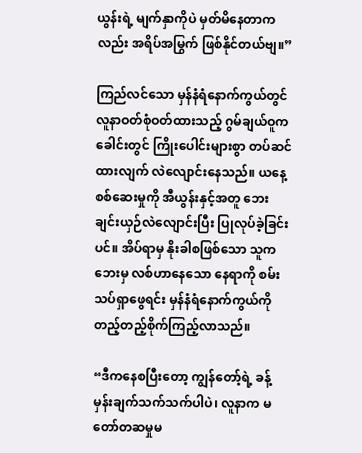ယွန်းရဲ့ မျက်နှာကိုပဲ မှတ်မိနေတာကလည်း အရိပ်အမြွက် ဖြစ်နိုင်တယ်ဗျ။”

ကြည်လင်သော မှန်နံရံနောက်ကွယ်တွင် လူနာဝတ်စုံဝတ်ထားသည့် ဂွမ်ချယ်ဝူက ခေါင်းတွင် ကြိုးပေါင်းများစွာ တပ်ဆင်ထားလျက် လဲလျောင်းနေသည်။ ယနေ့ စစ်ဆေးမှုကို အီယွန်းနှင့်အတူ ဘေးချင်းယှဉ်လဲလျောင်းပြီး ပြုလုပ်ခဲ့ခြင်းပင်။ အိပ်ရာမှ နိုးခါစဖြစ်သော သူက ဘေးမှ လစ်ဟာနေသော နေရာကို စမ်းသပ်ရှာဖွေရင်း မှန်နံရံနောက်ကွယ်ကို တည့်တည့်စိုက်ကြည့်လာသည်။

“ဒီကနေစပြီးတော့ ကျွန်တော့်ရဲ့ ခန့်မှန်းချက်သက်သက်ပါပဲ၊ လူနာက မတော်တဆမှုမ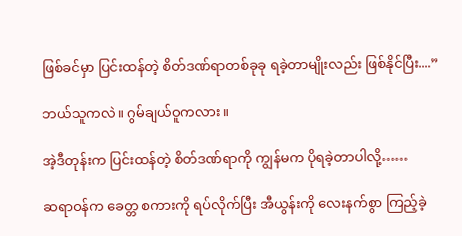ဖြစ်ခင်မှာ ပြင်းထန်တဲ့ စိတ်ဒဏ်ရာတစ်ခုခု ရခဲ့တာမျိုးလည်း ဖြစ်နိုင်ပြီး....”

ဘယ်သူကလဲ။ ဂွမ်ချယ်ဝူကလား။

အဲ့ဒီတုန်းက ပြင်းထန်တဲ့ စိတ်ဒဏ်ရာကို ကျွန်မက ပိုရခဲ့တာပါလို့……

ဆရာဝန်က ခေတ္တ စကားကို ရပ်လိုက်ပြီး အီယွန်းကို လေးနက်စွာ ကြည့်ခဲ့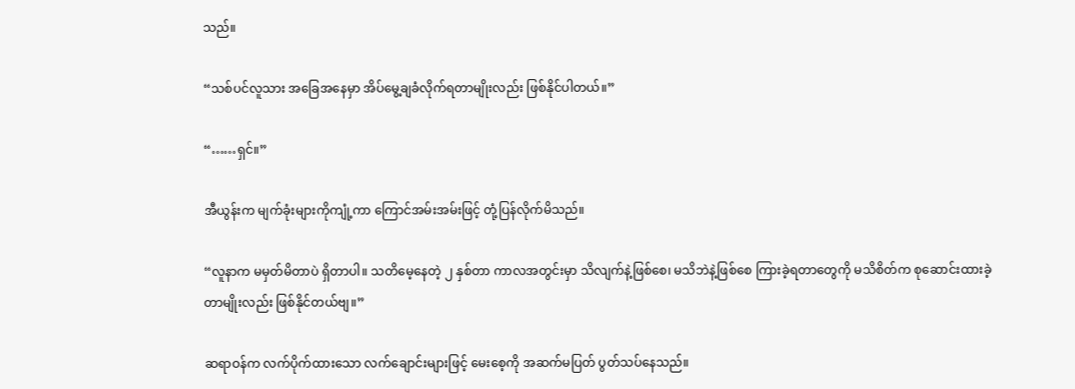သည်။

“သစ်ပင်လူသား အခြေအနေမှာ အိပ်မွေ့ချခံလိုက်ရတာမျိုးလည်း ဖြစ်နိုင်ပါတယ်။”

“……ရှင်။”

အီယွန်းက မျက်ခုံးများကိုကျုံ့ကာ ကြောင်အမ်းအမ်းဖြင့် တုံ့ပြန်လိုက်မိသည်။

“လူနာက မမှတ်မိတာပဲ ရှိတာပါ။ သတိမေ့နေတဲ့ ၂ နှစ်တာ ကာလအတွင်းမှာ သိလျက်နဲ့ဖြစ်စေ၊ မသိဘဲနဲ့ဖြစ်စေ ကြားခဲ့ရတာတွေကို မသိစိတ်က စုဆောင်းထားခဲ့တာမျိုးလည်း ဖြစ်နိုင်တယ်ဗျ။”

ဆရာဝန်က လက်ပိုက်ထားသော လက်ချောင်းများဖြင့် မေးစေ့ကို အဆက်မပြတ် ပွတ်သပ်နေသည်။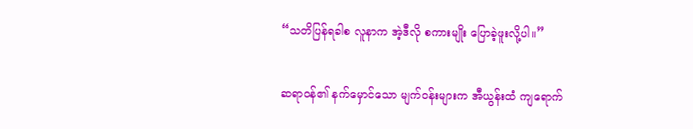“သတိပြန်ရခါစ လူနာက အဲ့ဒီလို စကားမျိုး ပြောခဲ့ဖူးလို့ပါ။”

ဆရာဝန်၏ နက်မှောင်သော မျက်ဝန်းများက အီယွန်းထံ ကျရောက်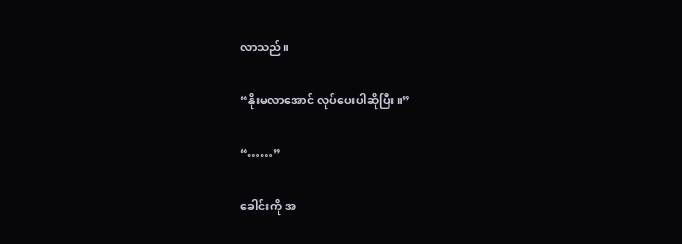လာသည်။

“နိုးမလာအောင် လုပ်ပေးပါဆိုပြီး။”

“……”

ခေါင်းကို အ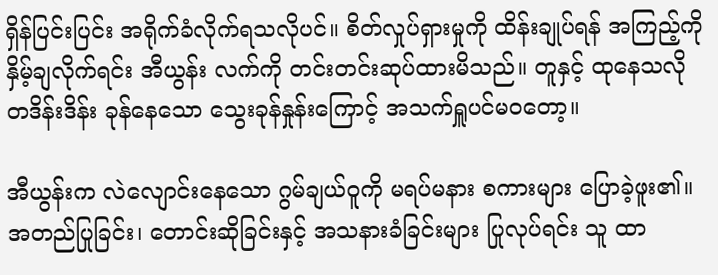ရှိန်ပြင်းပြင်း အရိုက်ခံလိုက်ရသလိုပင်။ စိတ်လှုပ်ရှားမှုကို ထိန်းချုပ်ရန် အကြည့်ကို နှိမ့်ချလိုက်ရင်း အီယွန်း လက်ကို တင်းတင်းဆုပ်ထားမိသည်။ တူနှင့် ထုနေသလို တဒိန်းဒိန်း ခုန်နေသော သွေးခုန်နှုန်းကြောင့် အသက်ရှူပင်မဝတော့။

အီယွန်းက လဲလျောင်းနေသော ဂွမ်ချယ်ဝူကို မရပ်မနား စကားများ ပြောခဲ့ဖူး၏။ အတည်ပြုခြင်း၊ တောင်းဆိုခြင်းနှင့် အသနားခံခြင်းများ ပြုလုပ်ရင်း သူ ထာ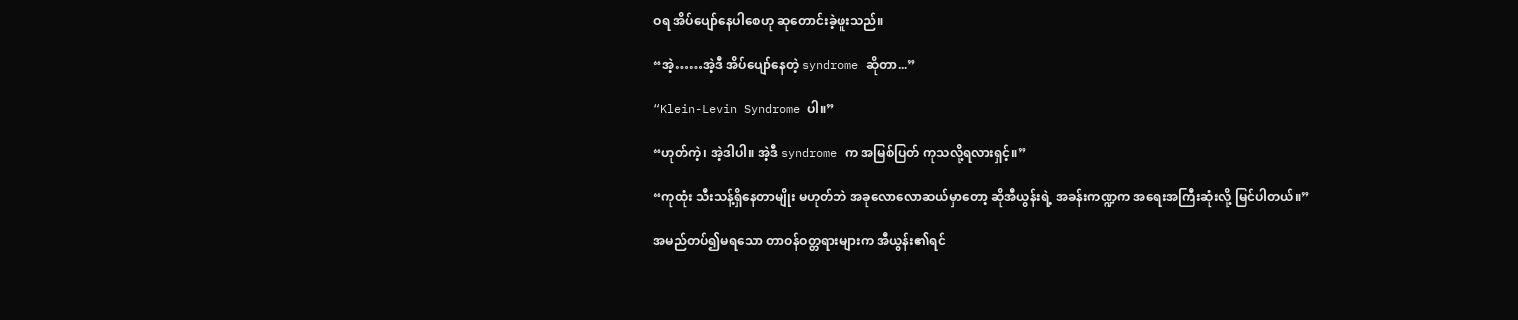ဝရ အိပ်ပျော်နေပါစေဟု ဆုတောင်းခဲ့ဖူးသည်။

“အဲ့……အဲ့ဒီ အိပ်ပျော်နေတဲ့ syndrome ဆိုတာ...”

“Klein-Levin Syndrome ပါ။”

“ဟုတ်ကဲ့၊ အဲ့ဒါပါ။ အဲ့ဒီ syndrome က အမြစ်ပြတ် ကုသလို့ရလားရှင့်။”

“ကုထုံး သီးသန့်ရှိနေတာမျိုး မဟုတ်ဘဲ အခုလောလောဆယ်မှာတော့ ဆိုအီယွန်းရဲ့ အခန်းကဏ္ဍက အရေးအကြီးဆုံးလို့ မြင်ပါတယ်။”

အမည်တပ်၍မရသော တာဝန်ဝတ္တရားများက အီယွန်း၏ရင်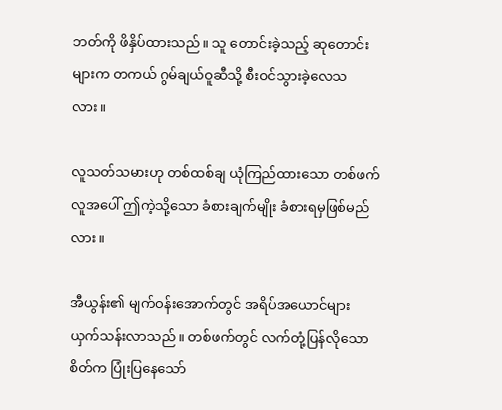ဘတ်ကို ဖိနှိပ်ထားသည်။ သူ တောင်းခဲ့သည့် ဆုတောင်းများက တကယ် ဂွမ်ချယ်ဝူဆီသို့ စီးဝင်သွားခဲ့လေသလား။

လူသတ်သမားဟု တစ်ထစ်ချ ယုံကြည်ထားသော တစ်ဖက်လူအပေါ် ဤကဲ့သို့သော ခံစားချက်မျိုး ခံစားရမှဖြစ်မည်လား။

အီယွန်း၏ မျက်ဝန်းအောက်တွင် အရိပ်အယောင်များ ယှက်သန်းလာသည်။ တစ်ဖက်တွင် လက်တုံ့ပြန်လိုသောစိတ်က ပြုံးပြနေသော်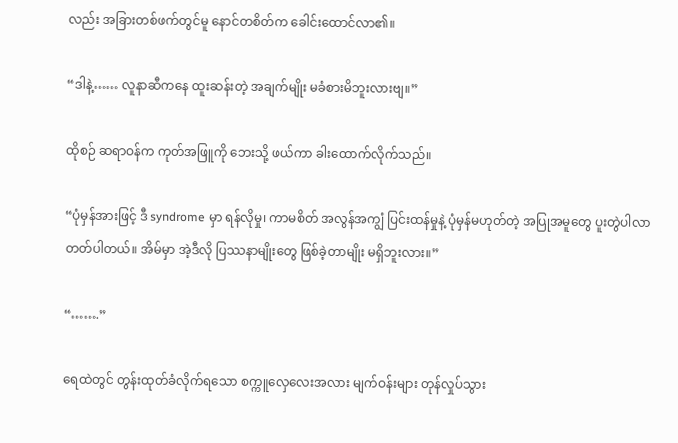လည်း အခြားတစ်ဖက်တွင်မူ နောင်တစိတ်က ခေါင်းထောင်လာ၏။

“ဒါနဲ့…… လူနာဆီကနေ ထူးဆန်းတဲ့ အချက်မျိုး မခံစားမိဘူးလားဗျ။”

ထိုစဉ် ဆရာဝန်က ကုတ်အဖြူကို ဘေးသို့ ဖယ်ကာ ခါးထောက်လိုက်သည်။

“ပုံမှန်အားဖြင့် ဒီ syndrome မှာ ရန်လိုမှု၊ ကာမစိတ် အလွန်အကျွံ ပြင်းထန်မှုနဲ့ ပုံမှန်မဟုတ်တဲ့ အပြုအမူတွေ ပူးတွဲပါလာတတ်ပါတယ်။ အိမ်မှာ အဲ့ဒီလို ပြဿနာမျိုးတွေ ဖြစ်ခဲ့တာမျိုး မရှိဘူးလား။”

“…….”

ရေထဲတွင် တွန်းထုတ်ခံလိုက်ရသော စက္ကူလှေလေးအလား မျက်ဝန်းများ တုန်လှုပ်သွား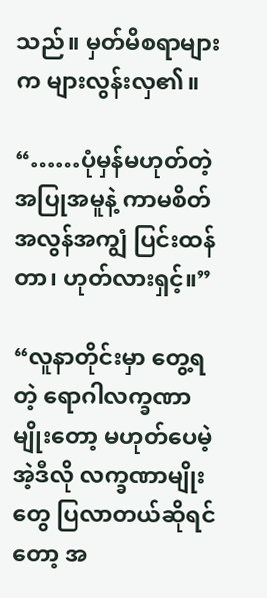သည်။ မှတ်မိစရာများက များလွန်းလှ၏။

“……ပုံမှန်မဟုတ်တဲ့ အပြုအမူနဲ့ ကာမစိတ် အလွန်အကျွံ ပြင်းထန်တာ၊ ဟုတ်လားရှင့်။”

“လူနာတိုင်းမှာ တွေ့ရတဲ့ ရောဂါလက္ခဏာမျိုးတော့ မဟုတ်ပေမဲ့ အဲ့ဒီလို လက္ခဏာမျိုးတွေ ပြလာတယ်ဆိုရင်တော့ အ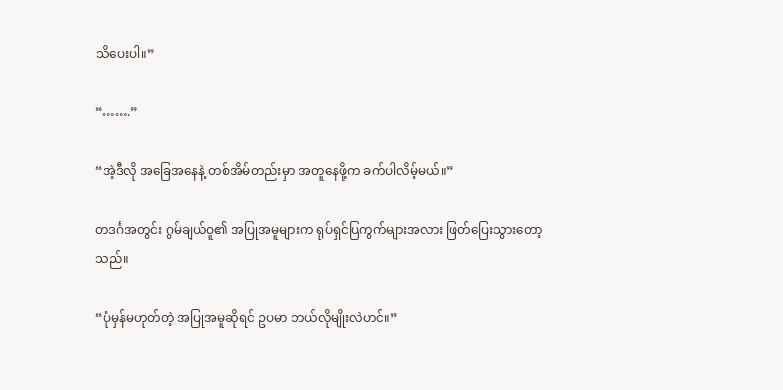သိပေးပါ။”

“…….”

“အဲ့ဒီလို အခြေအနေနဲ့ တစ်အိမ်တည်းမှာ အတူနေဖို့က ခက်ပါလိမ့်မယ်။”

တဒင်္ဂအတွင်း ဂွမ်ချယ်ဝူ၏ အပြုအမူများက ရုပ်ရှင်ပြကွက်များအလား ဖြတ်ပြေးသွားတော့သည်။

“ပုံမှန်မဟုတ်တဲ့ အပြုအမူဆိုရင် ဥပမာ ဘယ်လိုမျိုးလဲဟင်။”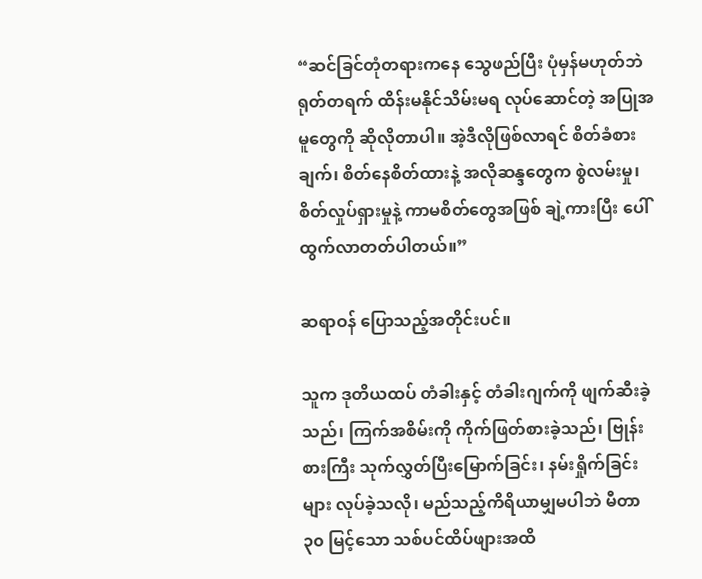“ဆင်ခြင်တုံတရားကနေ သွေဖည်ပြီး ပုံမှန်မဟုတ်ဘဲ ရုတ်တရက် ထိန်းမနိုင်သိမ်းမရ လုပ်ဆောင်တဲ့ အပြုအမူတွေကို ဆိုလိုတာပါ။ အဲ့ဒီလိုဖြစ်လာရင် စိတ်ခံစားချက်၊ စိတ်နေစိတ်ထားနဲ့ အလိုဆန္ဒတွေက စွဲလမ်းမှု၊ စိတ်လှုပ်ရှားမှုနဲ့ ကာမစိတ်တွေအဖြစ် ချဲ့ကားပြီး ပေါ်ထွက်လာတတ်ပါတယ်။”

ဆရာဝန် ပြောသည့်အတိုင်းပင်။

သူက ဒုတိယထပ် တံခါးနှင့် တံခါးဂျက်ကို ဖျက်ဆီးခဲ့သည်၊ ကြက်အစိမ်းကို ကိုက်ဖြတ်စားခဲ့သည်၊ ဗြုန်းစားကြီး သုက်လွှတ်ပြီးမြောက်ခြင်း၊ နမ်းရှိုက်ခြင်းများ လုပ်ခဲ့သလို၊ မည်သည့်ကိရိယာမျှမပါဘဲ မီတာ ၃၀ မြင့်သော သစ်ပင်ထိပ်ဖျားအထိ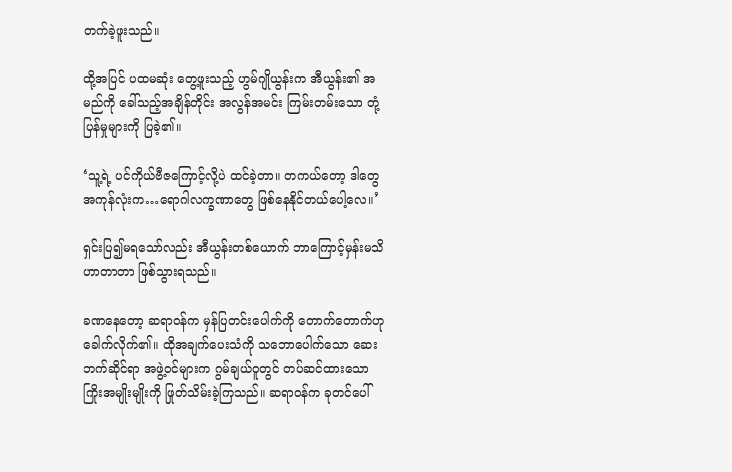တက်ခဲ့ဖူးသည်။

ထို့အပြင် ပထမဆုံး တွေ့ဖူးသည့် ဟွမ်ဂျိုယွန်းက အီယွန်း၏ အမည်ကို ခေါ်သည့်အချိန်တိုင်း အလွန်အမင်း ကြမ်းတမ်းသော တုံ့ပြန်မှုများကို ပြခဲ့၏။

‘သူ့ရဲ့ ပင်ကိုယ်ဗီဇကြောင့်လို့ပဲ ထင်ခဲ့တာ။ တကယ်တော့ ဒါတွေ အကုန်လုံးက…ရောဂါလက္ခဏာတွေ ဖြစ်နေနိုင်တယ်ပေါ့လေ။’

ရှင်းပြ၍မရသော်လည်း အီယွန်းတစ်ယောက် ဘာကြောင့်မှန်းမသိ ဟာတာတာ ဖြစ်သွားရသည်။

ခဏနေတော့ ဆရာဝန်က မှန်ပြတင်းပေါက်ကို တောက်တောက်ဟု ခေါက်လိုက်၏။ ထိုအချက်ပေးသံကို သဘောပေါက်သော ဆေးဘက်ဆိုင်ရာ အဖွဲ့ဝင်များက ဂွမ်ချယ်ဝူတွင် တပ်ဆင်ထားသော ကြိုးအမျိုးမျိုးကို ဖြုတ်သိမ်းခဲ့ကြသည်။ ဆရာဝန်က ခုတင်ပေါ်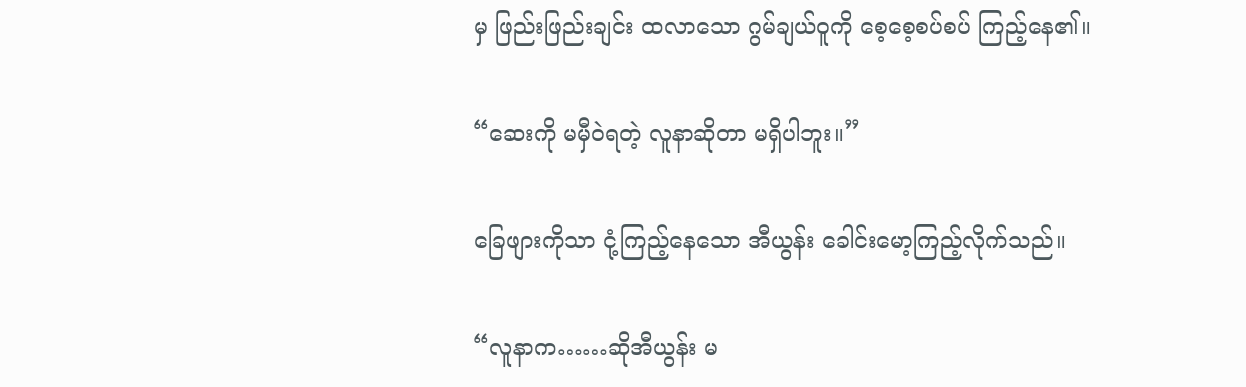မှ ဖြည်းဖြည်းချင်း ထလာသော ဂွမ်ချယ်ဝူကို စေ့စေ့စပ်စပ် ကြည့်နေ၏။

“ဆေးကို မမှီဝဲရတဲ့ လူနာဆိုတာ မရှိပါဘူး။”

ခြေဖျားကိုသာ ငုံ့ကြည့်နေသော အီယွန်း ခေါင်းမော့ကြည့်လိုက်သည်။

“လူနာက……ဆိုအီယွန်း မ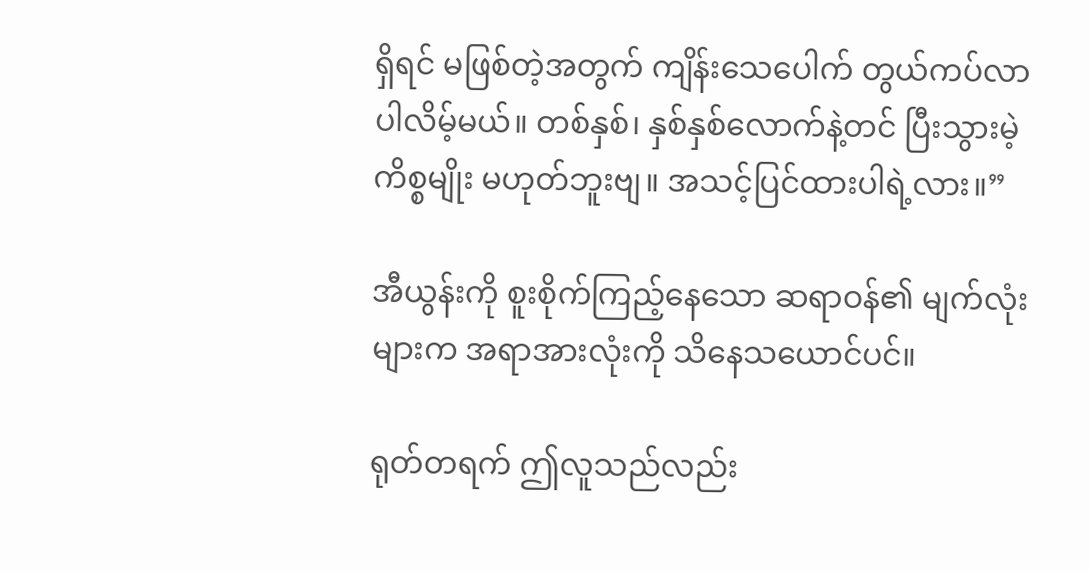ရှိရင် မဖြစ်တဲ့အတွက် ကျိန်းသေပေါက် တွယ်ကပ်လာပါလိမ့်မယ်။ တစ်နှစ်၊ နှစ်နှစ်လောက်နဲ့တင် ပြီးသွားမဲ့ကိစ္စမျိုး မဟုတ်ဘူးဗျ။ အသင့်ပြင်ထားပါရဲ့လား။”

အီယွန်းကို စူးစိုက်ကြည့်နေသော ဆရာဝန်၏ မျက်လုံးများက အရာအားလုံးကို သိနေသယောင်ပင်။

ရုတ်တရက် ဤလူသည်လည်း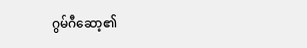ဂွမ်ဂီဆော့၏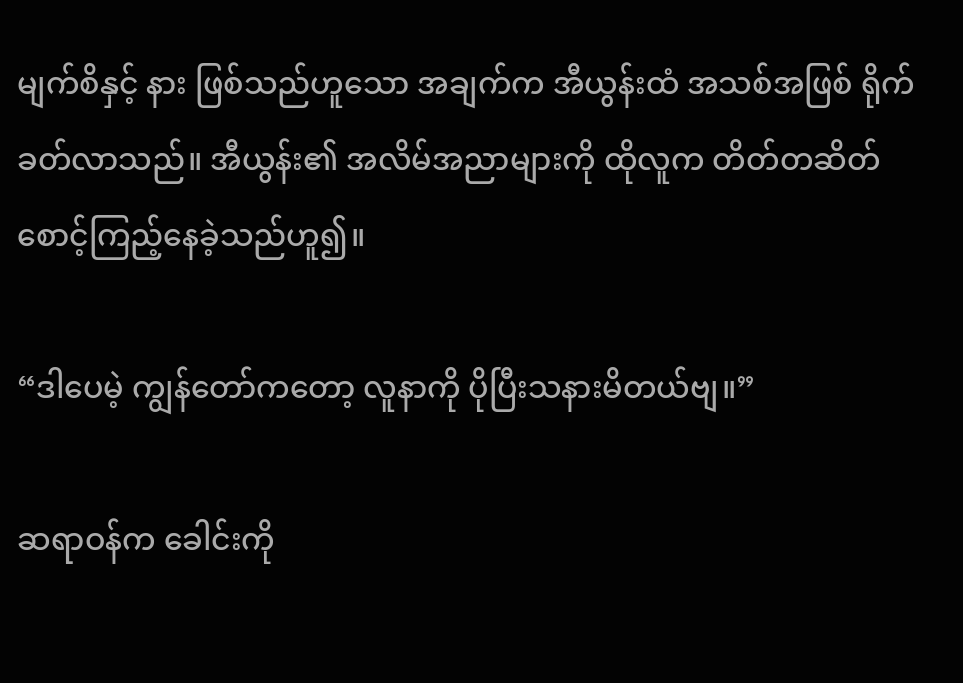မျက်စိနှင့် နား ဖြစ်သည်ဟူသော အချက်က အီယွန်းထံ အသစ်အဖြစ် ရိုက်ခတ်လာသည်။ အီယွန်း၏ အလိမ်အညာများကို ထိုလူက တိတ်တဆိတ် စောင့်ကြည့်နေခဲ့သည်ဟူ၍။

“ဒါပေမဲ့ ကျွန်တော်ကတော့ လူနာကို ပိုပြီးသနားမိတယ်ဗျ။”

ဆရာဝန်က ခေါင်းကို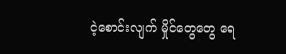ငဲ့စောင်းလျက် မှိုင်တွေတွေ ရေ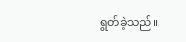ရွတ်ခဲ့သည်။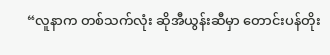“လူနာက တစ်သက်လုံး ဆိုအီယွန်းဆီမှာ တောင်းပန်တိုး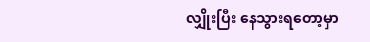လျှိုးပြီး နေသွားရတော့မှာ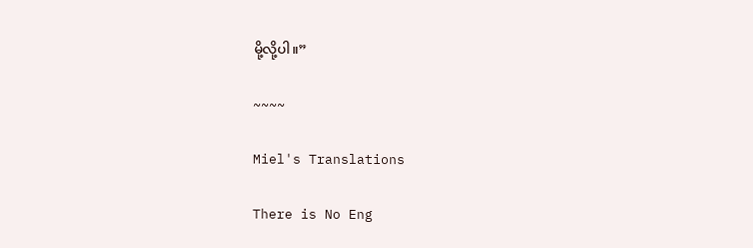မို့လို့ပါ။”

~~~~

Miel's Translations

There is No Eng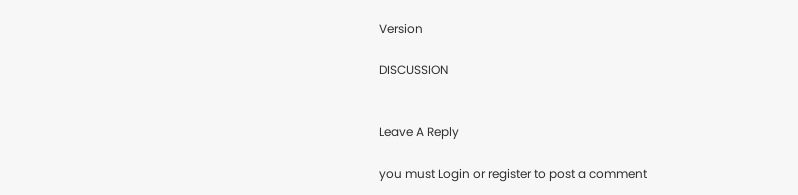Version

DISCUSSION


Leave A Reply

you must Login or register to post a comment